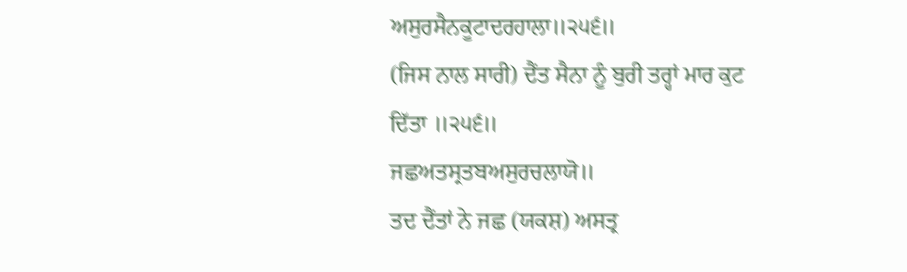ਅਸੁਰਸੈਨਕੂਟਾਦਰਹਾਲਾ॥੨੫੬॥
(ਜਿਸ ਨਾਲ ਸਾਰੀ) ਦੈਂਤ ਸੈਨਾ ਨੂੰ ਬੁਰੀ ਤਰ੍ਹਾਂ ਮਾਰ ਕੁਟ ਦਿੱਤਾ ॥੨੫੬॥
ਜਛਅਤਸ੍ਰਤਬਅਸੁਰਚਲਾਯੋ॥
ਤਦ ਦੈਂਤਾਂ ਨੇ ਜਛ (ਯਕਸ਼) ਅਸਤ੍ਰ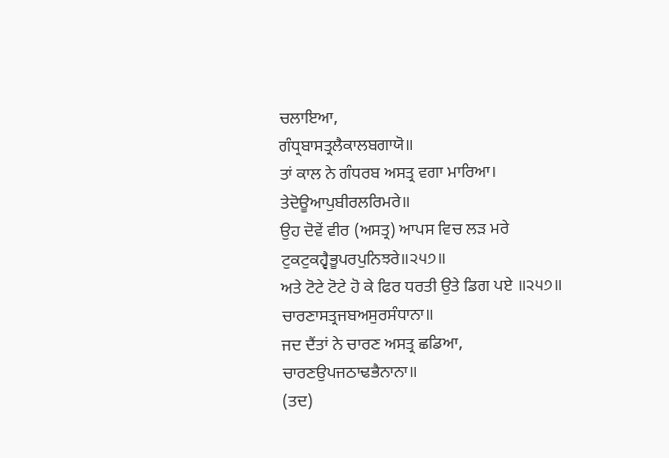ਚਲਾਇਆ,
ਗੰਧ੍ਰਬਾਸਤ੍ਰਲੈਕਾਲਬਗਾਯੋ॥
ਤਾਂ ਕਾਲ ਨੇ ਗੰਧਰਬ ਅਸਤ੍ਰ ਵਗਾ ਮਾਰਿਆ।
ਤੇਦੋਊਆਪੁਬੀਰਲਰਿਮਰੇ॥
ਉਹ ਦੋਵੇਂ ਵੀਰ (ਅਸਤ੍ਰ) ਆਪਸ ਵਿਚ ਲੜ ਮਰੇ
ਟੁਕਟੁਕਹ੍ਵੈਭੂਪਰਪੁਨਿਝਰੇ॥੨੫੭॥
ਅਤੇ ਟੋਟੇ ਟੋਟੇ ਹੋ ਕੇ ਫਿਰ ਧਰਤੀ ਉਤੇ ਡਿਗ ਪਏ ॥੨੫੭॥
ਚਾਰਣਾਸਤ੍ਰਜਬਅਸੁਰਸੰਧਾਨਾ॥
ਜਦ ਦੈਂਤਾਂ ਨੇ ਚਾਰਣ ਅਸਤ੍ਰ ਛਡਿਆ,
ਚਾਰਣਉਪਜਠਾਢਭੈਨਾਨਾ॥
(ਤਦ)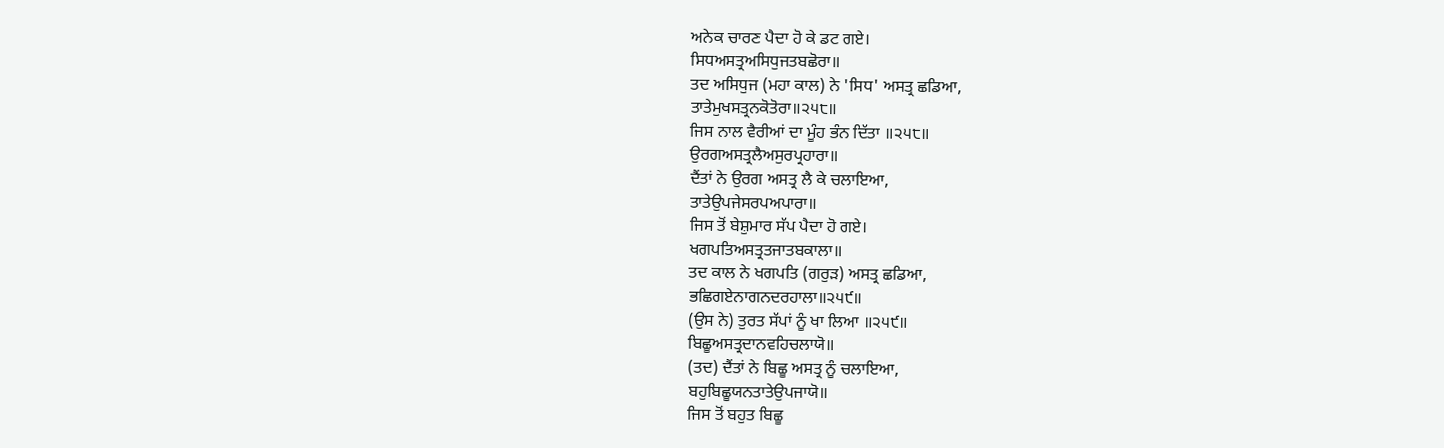ਅਨੇਕ ਚਾਰਣ ਪੈਦਾ ਹੋ ਕੇ ਡਟ ਗਏ।
ਸਿਧਅਸਤ੍ਰਅਸਿਧੁਜਤਬਛੋਰਾ॥
ਤਦ ਅਸਿਧੁਜ (ਮਹਾ ਕਾਲ) ਨੇ 'ਸਿਧ' ਅਸਤ੍ਰ ਛਡਿਆ,
ਤਾਤੇਮੁਖਸਤ੍ਰਨਕੋਤੋਰਾ॥੨੫੮॥
ਜਿਸ ਨਾਲ ਵੈਰੀਆਂ ਦਾ ਮੂੰਹ ਭੰਨ ਦਿੱਤਾ ॥੨੫੮॥
ਉਰਗਅਸਤ੍ਰਲੈਅਸੁਰਪ੍ਰਹਾਰਾ॥
ਦੈਂਤਾਂ ਨੇ ਉਰਗ ਅਸਤ੍ਰ ਲੈ ਕੇ ਚਲਾਇਆ,
ਤਾਤੇਉਪਜੇਸਰਪਅਪਾਰਾ॥
ਜਿਸ ਤੋਂ ਬੇਸ਼ੁਮਾਰ ਸੱਪ ਪੈਦਾ ਹੋ ਗਏ।
ਖਗਪਤਿਅਸਤ੍ਰਤਜਾਤਬਕਾਲਾ॥
ਤਦ ਕਾਲ ਨੇ ਖਗਪਤਿ (ਗਰੁੜ) ਅਸਤ੍ਰ ਛਡਿਆ,
ਭਛਿਗਏਨਾਗਨਦਰਹਾਲਾ॥੨੫੯॥
(ਉਸ ਨੇ) ਤੁਰਤ ਸੱਪਾਂ ਨੂੰ ਖਾ ਲਿਆ ॥੨੫੯॥
ਬਿਛੂਅਸਤ੍ਰਦਾਨਵਹਿਚਲਾਯੋ॥
(ਤਦ) ਦੈਂਤਾਂ ਨੇ ਬਿਛੂ ਅਸਤ੍ਰ ਨੂੰ ਚਲਾਇਆ,
ਬਹੁਬਿਛੂਯਨਤਾਤੇਉਪਜਾਯੋ॥
ਜਿਸ ਤੋਂ ਬਹੁਤ ਬਿਛੂ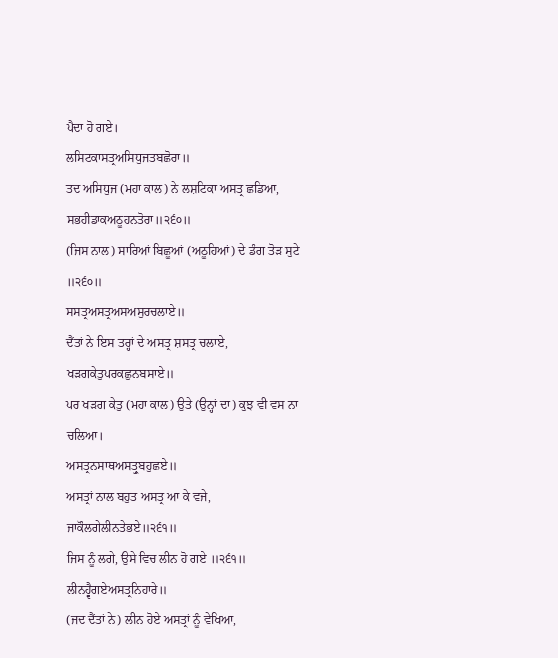ਪੈਦਾ ਹੋ ਗਏ।
ਲਸਿਟਕਾਸਤ੍ਰਅਸਿਧੁਜਤਬਛੋਰਾ॥
ਤਦ ਅਸਿਧੁਜ (ਮਹਾ ਕਾਲ) ਨੇ ਲਸ਼ਟਿਕਾ ਅਸਤ੍ਰ ਛਡਿਆ,
ਸਭਹੀਡਾਕਅਠੂਹਨਤੋਰਾ॥੨੬੦॥
(ਜਿਸ ਨਾਲ) ਸਾਰਿਆਂ ਬਿਛੂਆਂ (ਅਠੂਹਿਆਂ) ਦੇ ਡੰਗ ਤੋੜ ਸੁਟੇ ॥੨੬੦॥
ਸਸਤ੍ਰਅਸਤ੍ਰਅਸਅਸੁਰਚਲਾਏ॥
ਦੈਂਤਾਂ ਨੇ ਇਸ ਤਰ੍ਹਾਂ ਦੇ ਅਸਤ੍ਰ ਸ਼ਸਤ੍ਰ ਚਲਾਏ,
ਖੜਗਕੇਤੁਪਰਕਛੁਨਬਸਾਏ॥
ਪਰ ਖੜਗ ਕੇਤੁ (ਮਹਾ ਕਾਲ) ਉਤੇ (ਉਨ੍ਹਾਂ ਦਾ) ਕੁਝ ਵੀ ਵਸ ਨਾ ਚਲਿਆ।
ਅਸਤ੍ਰਨਸਾਥਅਸਤ੍ਰੁਬਹੁਛਏ॥
ਅਸਤ੍ਰਾਂ ਨਾਲ ਬਹੁਤ ਅਸਤ੍ਰ ਆ ਕੇ ਵਜੇ,
ਜਾਕੌਲਗੇਲੀਨਤੇਭਏ॥੨੬੧॥
ਜਿਸ ਨੂੰ ਲਗੇ, ਉਸੇ ਵਿਚ ਲੀਨ ਹੋ ਗਏ ॥੨੬੧॥
ਲੀਨਹ੍ਵੈਗਏਅਸਤ੍ਰਨਿਹਾਰੇ॥
(ਜਦ ਦੈਂਤਾਂ ਨੇ) ਲੀਨ ਹੋਏ ਅਸਤ੍ਰਾਂ ਨੂੰ ਵੇਖਿਆ,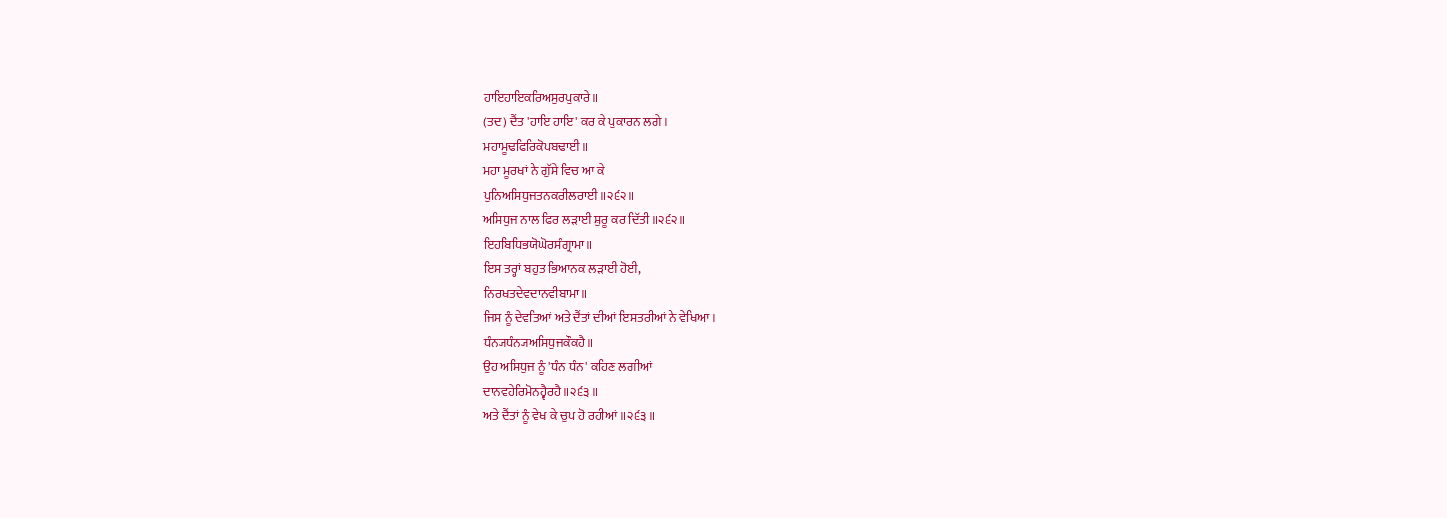ਹਾਇਹਾਇਕਰਿਅਸੁਰਪੁਕਾਰੇ॥
(ਤਦ) ਦੈਂਤ 'ਹਾਇ ਹਾਇ' ਕਰ ਕੇ ਪੁਕਾਰਨ ਲਗੇ।
ਮਹਾਮੂਢਫਿਰਿਕੋਪਬਢਾਈ॥
ਮਹਾ ਮੂਰਖਾਂ ਨੇ ਗੁੱਸੇ ਵਿਚ ਆ ਕੇ
ਪੁਨਿਅਸਿਧੁਜਤਨਕਰੀਲਰਾਈ॥੨੬੨॥
ਅਸਿਧੁਜ ਨਾਲ ਫਿਰ ਲੜਾਈ ਸ਼ੁਰੂ ਕਰ ਦਿੱਤੀ ॥੨੬੨॥
ਇਹਬਿਧਿਭਯੋਘੋਰਸੰਗ੍ਰਾਮਾ॥
ਇਸ ਤਰ੍ਹਾਂ ਬਹੁਤ ਭਿਆਨਕ ਲੜਾਈ ਹੋਈ,
ਨਿਰਖਤਦੇਵਦਾਨਵੀਬਾਮਾ॥
ਜਿਸ ਨੂੰ ਦੇਵਤਿਆਂ ਅਤੇ ਦੈਂਤਾਂ ਦੀਆਂ ਇਸਤਰੀਆਂ ਨੇ ਵੇਖਿਆ।
ਧੰਨ੍ਯਧੰਨ੍ਯਅਸਿਧੁਜਕੌਕਹੈ॥
ਉਹ ਅਸਿਧੁਜ ਨੂੰ 'ਧੰਨ ਧੰਨ' ਕਹਿਣ ਲਗੀਆਂ
ਦਾਨਵਹੇਰਿਮੋਨਹ੍ਵੈਰਹੈ॥੨੬੩॥
ਅਤੇ ਦੈਂਤਾਂ ਨੂੰ ਵੇਖ ਕੇ ਚੁਪ ਹੋ ਰਹੀਆਂ ॥੨੬੩॥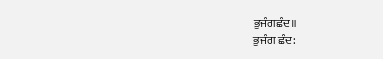ਭੁਜੰਗਛੰਦ॥
ਭੁਜੰਗ ਛੰਦ: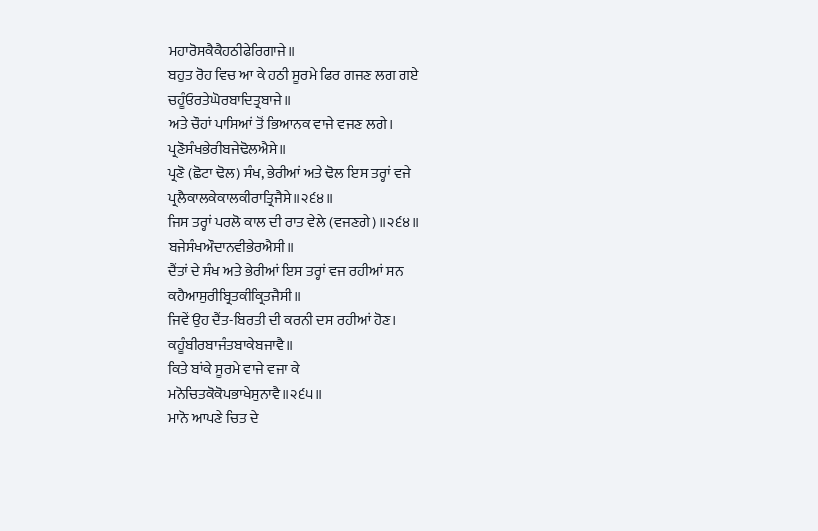ਮਹਾਰੋਸਕੈਕੈਹਠੀਫੇਰਿਗਾਜੇ॥
ਬਹੁਤ ਰੋਹ ਵਿਚ ਆ ਕੇ ਹਠੀ ਸੂਰਮੇ ਫਿਰ ਗਜਣ ਲਗ ਗਏ
ਚਹੂੰਓਰਤੇਘੋਰਬਾਦਿਤ੍ਰਬਾਜੇ॥
ਅਤੇ ਚੌਹਾਂ ਪਾਸਿਆਂ ਤੋਂ ਭਿਆਨਕ ਵਾਜੇ ਵਜਣ ਲਗੇ।
ਪ੍ਰਣੋਸੰਖਭੇਰੀਬਜੇਢੋਲਐਸੇ॥
ਪ੍ਰਣੋ (ਛੋਟਾ ਢੋਲ) ਸੰਖ, ਭੇਰੀਆਂ ਅਤੇ ਢੋਲ ਇਸ ਤਰ੍ਹਾਂ ਵਜੇ
ਪ੍ਰਲੈਕਾਲਕੇਕਾਲਕੀਰਾਤ੍ਰਿਜੈਸੇ॥੨੬੪॥
ਜਿਸ ਤਰ੍ਹਾਂ ਪਰਲੋ ਕਾਲ ਦੀ ਰਾਤ ਵੇਲੇ (ਵਜਣਗੇ) ॥੨੬੪॥
ਬਜੇਸੰਖਔਦਾਨਵੀਭੇਰਐਸੀ॥
ਦੈਂਤਾਂ ਦੇ ਸੰਖ ਅਤੇ ਭੇਰੀਆਂ ਇਸ ਤਰ੍ਹਾਂ ਵਜ ਰਹੀਆਂ ਸਨ
ਕਹੈਆਸੁਰੀਬ੍ਰਿਤਕੀਕ੍ਰਿਤਜੈਸੀ॥
ਜਿਵੇਂ ਉਹ ਦੈਂਤ-ਬਿਰਤੀ ਦੀ ਕਰਨੀ ਦਸ ਰਹੀਆਂ ਹੋਣ।
ਕਹੂੰਬੀਰਬਾਜੰਤਬਾਕੇਬਜਾਵੈ॥
ਕਿਤੇ ਬਾਂਕੇ ਸੂਰਮੇ ਵਾਜੇ ਵਜਾ ਕੇ
ਮਨੋਚਿਤਕੋਕੋਪਭਾਖੇਸੁਨਾਵੈ॥੨੬੫॥
ਮਾਨੋ ਆਪਣੇ ਚਿਤ ਦੇ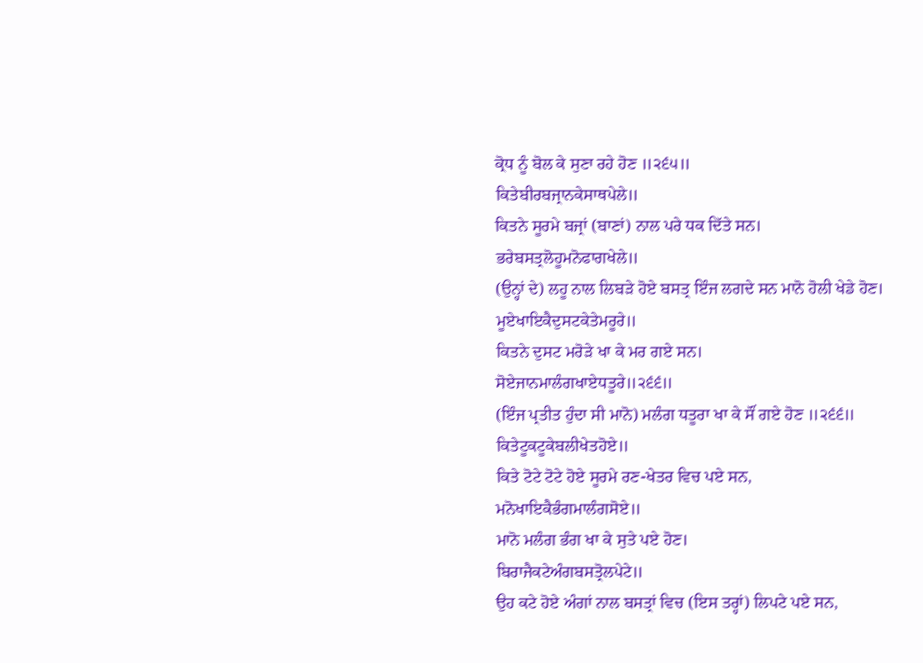ਕ੍ਰੋਧ ਨੂੰ ਬੋਲ ਕੇ ਸੁਣਾ ਰਹੇ ਹੋਣ ॥੨੬੫॥
ਕਿਤੇਬੀਰਬਜ੍ਰਾਨਕੇਸਾਥਪੇਲੇ॥
ਕਿਤਨੇ ਸੂਰਮੇ ਬਜ੍ਰਾਂ (ਬਾਣਾਂ) ਨਾਲ ਪਰੇ ਧਕ ਦਿੱਤੇ ਸਨ।
ਭਰੇਬਸਤ੍ਰਲੋਹੂਮਨੋਫਾਗਖੇਲੇ॥
(ਉਨ੍ਹਾਂ ਦੇ) ਲਹੂ ਨਾਲ ਲਿਬੜੇ ਹੋਏ ਬਸਤ੍ਰ ਇੰਜ ਲਗਦੇ ਸਨ ਮਾਨੋ ਹੋਲੀ ਖੇਡੇ ਹੋਣ।
ਮੂਏਖਾਇਕੈਦੁਸਟਕੇਤੇਮਰੂਰੇ॥
ਕਿਤਨੇ ਦੁਸਟ ਮਰੋੜੇ ਖਾ ਕੇ ਮਰ ਗਏ ਸਨ।
ਸੋਏਜਾਨਮਾਲੰਗਖਾਏਧਤੂਰੇ॥੨੬੬॥
(ਇੰਜ ਪ੍ਰਤੀਤ ਹੁੰਦਾ ਸੀ ਮਾਨੋ) ਮਲੰਗ ਧਤੂਰਾ ਖਾ ਕੇ ਸੌਂ ਗਏ ਹੋਣ ॥੨੬੬॥
ਕਿਤੇਟੂਕਟੂਕੇਬਲੀਖੇਤਹੋਏ॥
ਕਿਤੇ ਟੋਟੇ ਟੋਟੇ ਹੋਏ ਸੂਰਮੇ ਰਣ-ਖੇਤਰ ਵਿਚ ਪਏ ਸਨ,
ਮਨੋਖਾਇਕੈਭੰਗਮਾਲੰਗਸੋਏ॥
ਮਾਨੋ ਮਲੰਗ ਭੰਗ ਖਾ ਕੇ ਸੁਤੇ ਪਏ ਹੋਣ।
ਬਿਰਾਜੈਕਟੇਅੰਗਬਸਤ੍ਰੋਲਪੇਟੇ॥
ਉਹ ਕਟੇ ਹੋਏ ਅੰਗਾਂ ਨਾਲ ਬਸਤ੍ਰਾਂ ਵਿਚ (ਇਸ ਤਰ੍ਹਾਂ) ਲਿਪਟੇ ਪਏ ਸਨ,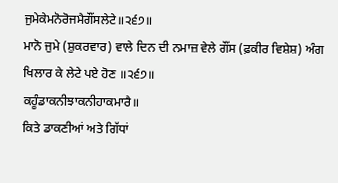ਜੁਮੇਕੇਮਨੋਰੋਜਮੈਗੌਂਸਲੇਟੇ॥੨੬੭॥
ਮਾਨੋ ਜੁਮੇ (ਸ਼ੁਕਰਵਾਰ) ਵਾਲੇ ਦਿਨ ਦੀ ਨਮਾਜ਼ ਵੇਲੇ ਗੌਂਸ (ਫ਼ਕੀਰ ਵਿਸ਼ੇਸ਼) ਅੰਗ ਖਿਲਾਰ ਕੇ ਲੇਟੇ ਪਏ ਹੋਣ ॥੨੬੭॥
ਕਹੂੰਡਾਕਨੀਝਾਕਨੀਹਾਕਮਾਰੈ॥
ਕਿਤੇ ਡਾਕਣੀਆਂ ਅਤੇ ਗਿੱਧਾਂ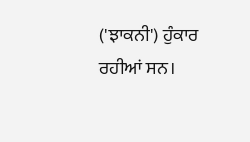('ਝਾਕਨੀ') ਹੁੰਕਾਰ ਰਹੀਆਂ ਸਨ।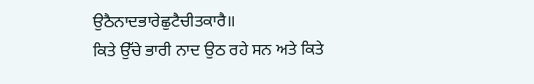ਉਠੈਨਾਦਭਾਰੇਛੁਟੈਚੀਤਕਾਰੈ॥
ਕਿਤੇ ਉੱਚੇ ਭਾਰੀ ਨਾਦ ਉਠ ਰਹੇ ਸਨ ਅਤੇ ਕਿਤੇ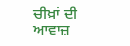ਚੀਖ਼ਾਂ ਦੀ ਆਵਾਜ਼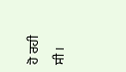ਹੋ ਰਹੀ ਸੀ।